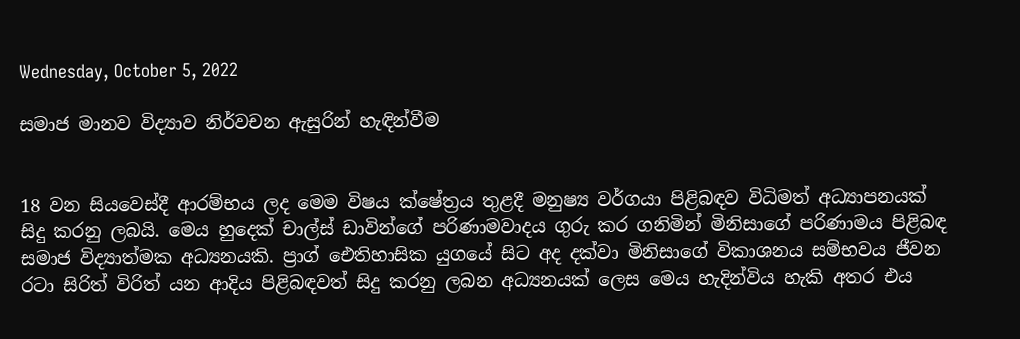Wednesday, October 5, 2022

සමාජ මානව විද්‍යාව නිර්වචන ඇසුරින් හැඳින්වීම


18 වන සියවෙස්දී ආරම්භය ලද මෙම විෂය ක්ෂේත්‍රය තුළදී මනුෂ්‍ය වර්ගයා පිළිබඳව විධිමත් අධ්‍යාපනයක් සිදු කරනු ලබයි. මෙය හුදෙක් චාල්ස් ඩාවින්ගේ පරිණාමවාදය ගුරු කර ගනිමින් මිනිසාගේ පරිණාමය පිළිබඳ සමාජ විද්‍යාත්මක අධ්‍යනයකි. ප්‍රාග් ඓතිහාසික යුගයේ සිට අද දක්වා මිනිසාගේ විකාශනය සම්භවය ජීවන රටා සිරිත් විරිත් යන ආදිය පිළිබඳවත් සිදු කරනු ලබන අධ්‍යනයක් ලෙස මෙය හැදින්විය හැකි අතර එය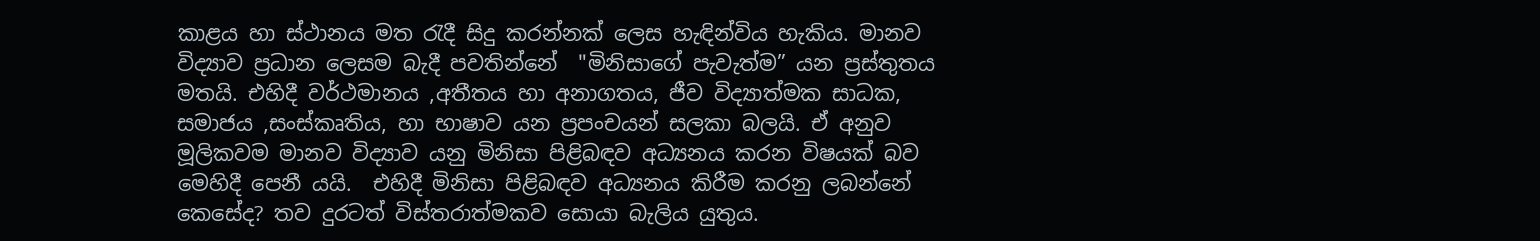කාළය හා ස්ථානය මත රැදී සිදු කරන්නක් ලෙස හැඳින්විය හැකිය. මානව විද්‍යාව ප්‍රධාන ලෙසම බැදී පවතින්නේ  "මිනිසාගේ පැවැත්ම” යන ප්‍රස්තුතය මතයි. එහිදී වර්ථමානය ,අතීතය හා අනාගතය, ජීව විද්‍යාත්මක සාධක, සමාජය ,සංස්කෘතිය, හා භාෂාව යන ප්‍රපංචයන් සලකා බලයි. ඒ අනුව මූලිකවම මානව විද්‍යාව යනු මිනිසා පිළිබඳව අධ්‍යනය කරන විෂයක් බව මෙහිදී පෙනී යයි.  එහිදී මිනිසා පිළිබඳව අධ්‍යනය කිරීම කරනු ලබන්නේ කෙසේද? තව දුරටත් විස්තරාත්මකව සොයා බැලිය යුතුය.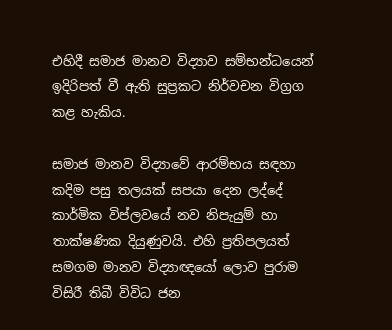එහිදී සමාජ මානව විද්‍යාව සම්භන්ධයෙන් ඉදිරිපත් වී ඇති සුප්‍රකට නිර්වචන විග්‍රග කළ හැකිය.

සමාජ මානව විද්‍යාවේ ආරම්භය සඳහා කදිම පසු තලයක් සපයා දෙන ලද්දේ කාර්මික විප්ලවයේ නව නිපැයුම් හා තාක්ෂණික දියුණුවයි. එහි ප්‍රතිපලයත් සමගම මානව විද්‍යාඥයෝ ලොව පුරාම විසිරී තිබී විවිධ ජන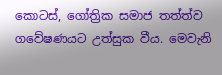කොටස්, ගෝත්‍රික සමාජ තත්ත්ව ගවේෂණයට උත්සුක වීය. මෙවැනි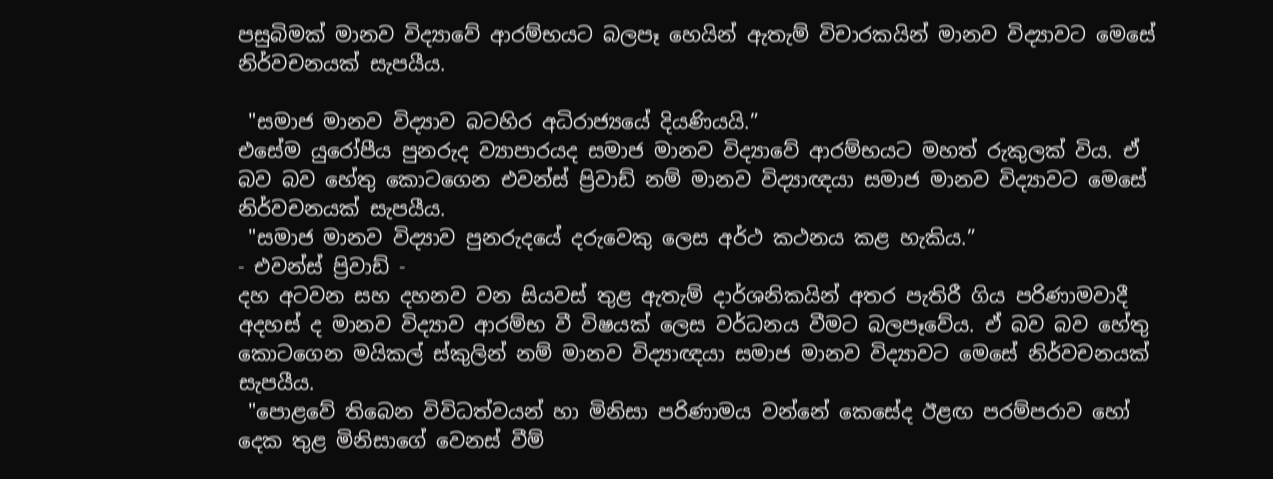පසුබිමක් මානව විද්‍යාවේ ආරම්භයට බලපෑ හෙයින් ඇතැම් විචාරකයින් මානව විද්‍යාවට මෙසේ නිර්වචනයක් සැපයීය.

 "සමාජ මානව විද්‍යාව බටහිර අධිරාජ්‍යයේ දියණියයි.”
එසේම යුරෝපීය පුනරුද ව්‍යාපාරයද සමාජ මානව විද්‍යාවේ ආරම්භයට මහත් රුකුලක් විය. ඒ බව බව හේතු කොටගෙන එවන්ස් ප්‍රිවාඩ් නම් මානව විද්‍යාඥයා සමාජ මානව විද්‍යාවට මෙසේ නිර්වචනයක් සැපයීය.
 "සමාජ මානව විද්‍යාව පුනරුදයේ දරුවෙකු ලෙස අර්ථ කථනය කළ හැකිය.”
- එවන්ස් ප්‍රිවාඩ් -
දහ අටවන සහ දහනව වන සියවස් තුළ ඇතැම් දාර්ශනිකයින් අතර පැතිරී ගිය පරිණාමවාදී අදහස් ද මානව විද්‍යාව ආරම්භ වී විෂයක් ලෙස වර්ධනය වීමට බලපෑවේය. ඒ බව බව හේතු කොටගෙන මයිකල් ස්කුලින් නම් මානව විද්‍යාඥයා සමාජ මානව විද්‍යාවට මෙසේ නිර්වචනයක් සැපයීය.
 "පොළවේ තිබෙන විවිධත්වයන් හා මිනිසා පරිණාමය වන්නේ කෙසේද ඊළඟ පරම්පරාව හෝ දෙක තුළ මිනිසාගේ වෙනස් වීම්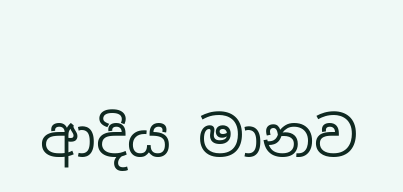ආදිය මානව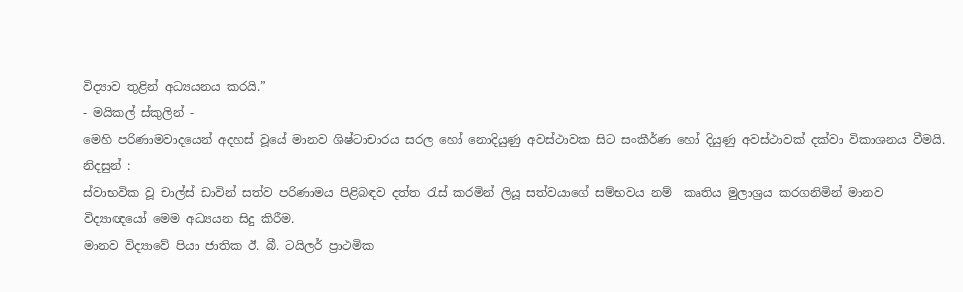විද්‍යාව තුළින් අධ්‍යයනය කරයි.”
- මයිකල් ස්කුලින් -
මෙහි පරිණාමවාදයෙන් අදහස් වූයේ මානව ශිෂ්ටාචාරය සරල හෝ නොදියුණු අවස්ථාවක සිට සංකීර්ණ හෝ දියුණු අවස්ථාවක් දක්වා විකාශනය වීමයි.
නිදසුන් :
ස්වාභවික වූ චාල්ස් ඩාවින් සත්ව පරිණාමය පිළිබඳව දත්ත රැස් කරමින් ලියූ සත්වයාගේ සම්භවය නම්  කෘතිය මුලාශ්‍රය කරගනිමින් මානව විද්‍යාඥයෝ මෙම අධ්‍යයන සිදු කිරීම.
මානව විද්‍යාවේ පියා ජාතික ඊ. බී. ටයිලර් ප්‍රාථමික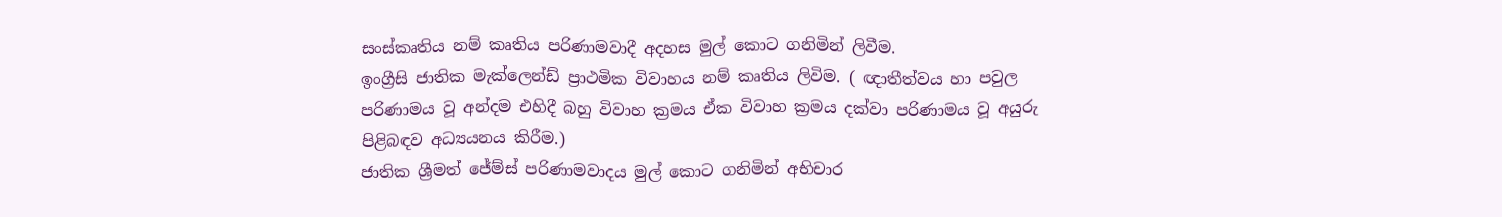සංස්කෘතිය නම් කෘතිය පරිණාමවාදී අදහස මුල් කොට ගනිමින් ලිවීම.
ඉංග්‍රීසි ජාතික මැක්ලෙන්ඩ් ප්‍රාථමික විවාහය නම් කෘතිය ලිවිම. ( ඥාතීත්වය හා පවුල පරිණාමය වූ අන්දම එහිදී බහු විවාහ ක්‍රමය ඒක විවාහ ක්‍රමය දක්වා පරිණාමය වූ අයුරු පිළිබඳව අධ්‍යයනය කිරීම.)
ජාතික ශ්‍රීමත් ජේම්ස් පරිණාමවාදය මුල් කොට ගනිමින් අභිචාර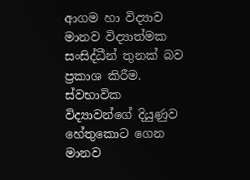ආගම හා විද්‍යාව මානව විද්‍යාත්මක සංසිද්ධීන් තුනක් බව ප්‍රකාශ කිරීම.
ස්වභාවික විද්‍යාවන්ගේ දියුණුව හේතුකොට ගෙන මානව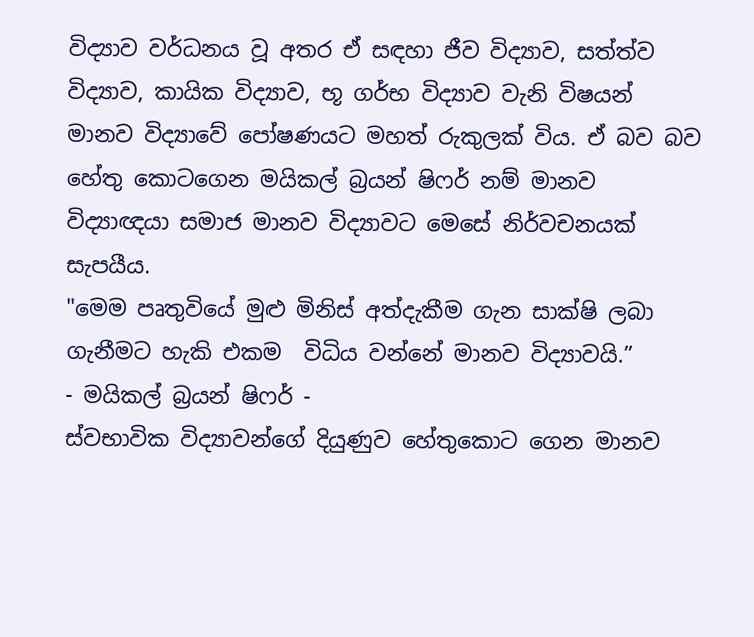විද්‍යාව වර්ධනය වූ අතර ඒ සඳහා ජීව විද්‍යාව, සත්ත්ව විද්‍යාව, කායික විද්‍යාව, භූ ගර්භ විද්‍යාව වැනි විෂයන් මානව විද්‍යාවේ පෝෂණයට මහත් රුකුලක් විය. ඒ බව බව හේතු කොටගෙන මයිකල් බ්‍රයන් ෂිෆර් නම් මානව විද්‍යාඥයා සමාජ මානව විද්‍යාවට මෙසේ නිර්වචනයක් සැපයීය.
"මෙම පෘතුවියේ මුළු මිනිස් අත්දැකීම ගැන සාක්ෂි ලබා ගැනීමට හැකි එකම  විධිය වන්නේ මානව විද්‍යාවයි.”
- මයිකල් බ්‍රයන් ෂිෆර් -
ස්වභාවික විද්‍යාවන්ගේ දියුණුව හේතුකොට ගෙන මානව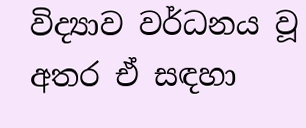විද්‍යාව වර්ධනය වූ අතර ඒ සඳහා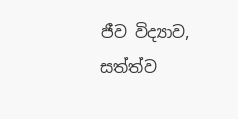ජීව විද්‍යාව, සත්ත්ව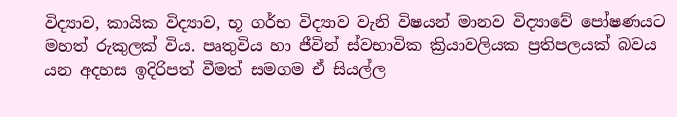විද්‍යාව, කායික විද්‍යාව, භූ ගර්භ විද්‍යාව වැනි විෂයන් මානව විද්‍යාවේ පෝෂණයට මහත් රුකුලක් විය. පෘතුවිය හා ජීවින් ස්වභාවික ක්‍රියාවලියක ප්‍රතිපලයක් බවය යන අදහස ඉදිරිපත් වීමත් සමගම ඒ සියල්ල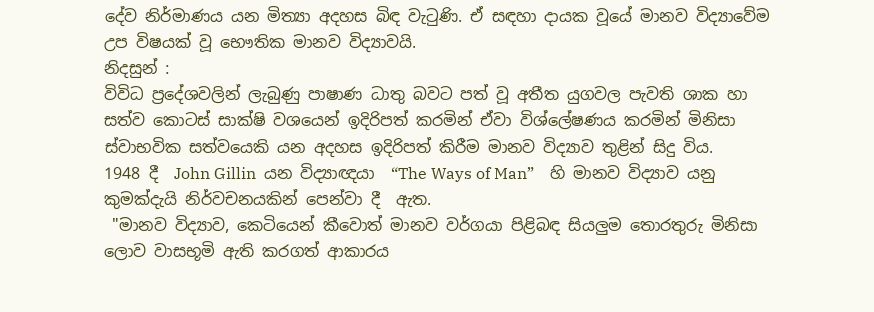දේව නිර්මාණය යන මිත්‍යා අදහස බිඳ වැටුණි. ඒ සඳහා දායක වූයේ මානව විද්‍යාවේම උප විෂයක් වූ භෞතික මානව විද්‍යාවයි.
නිදසුන් :
විවිධ ප්‍රදේශවලින් ලැබුණු පාෂාණ ධාතු බවට පත් වූ අතීත යුගවල පැවති ශාක හා සත්ව කොටස් සාක්ෂි වශයෙන් ඉදිරිපත් කරමින් ඒවා විශ්ලේෂණය කරමින් මිනිසා ස්වාභවික සත්වයෙකි යන අදහස ඉදිරිපත් කිරීම මානව විද්‍යාව තුළින් සිදු විය.
1948 දී  John Gillin  යන විද්‍යාඥයා  “The Ways of Man”    හි මානව විද්‍යාව යනු කුමක්දැයි නිර්වචනයකින් පෙන්වා දී  ඇත.
 "මානව විද්‍යාව, කෙටියෙන් කීවොත් මානව වර්ගයා පිළිබඳ සියලුම තොරතුරු මිනිසා ලොව වාසභූමි ඇති කරගත් ආකාරය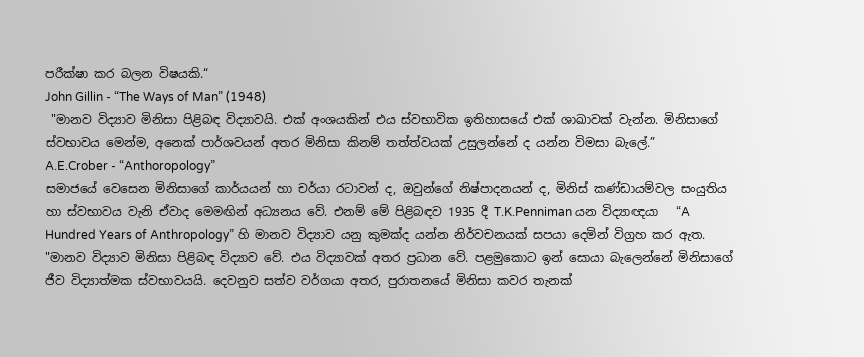පරීක්ෂා කර බලන විෂයකි.“
John Gillin - “The Ways of Man” (1948)
 "මානව විද්‍යාව මිනිසා පිළිබඳ විද්‍යාවයි. එක් අංශයකින් එය ස්වභාවික ඉතිහාසයේ එක් ශාඛාවක් වැන්න. මිනිසාගේ ස්වභාවය මෙන්ම, අනෙක් පාර්ශවයන් අතර මිනිසා කිනම් තත්ත්වයක් උසුලන්නේ ද යන්න විමසා බැලේ.”
A.E.Crober - “Anthoropology”
සමාජයේ වෙසෙන මිනිසාගේ කාර්යයන් හා චර්යා රටාවන් ද, ඔවුන්ගේ නිෂ්පාදනයන් ද, මිනිස් කණ්ඩායම්වල සංයුතිය හා ස්වභාවය වැනි ඒවාද මෙමඟින් අධ්‍යනය වේ. එනම් මේ පිළිබඳව 1935 දී T.K.Penniman යන විද්‍යාඥයා   “A Hundred Years of Anthropology” හි මානව විද්‍යාව යනු කුමක්ද යන්න නිර්වචනයක් සපයා දෙමින් විග්‍රහ කර ඇත.
"මානව විද්‍යාව මිනිසා පිළිබඳ විද්‍යාව වේ. එය විද්‍යාවක් අතර ප්‍රධාන වේ. පළමුකොට ඉන් සොයා බැලෙන්නේ මිනිසාගේ ජීව විද්‍යාත්මක ස්වභාවයයි. දෙවනුව සත්ව වර්ගයා අතර, පුරාතනයේ මිනිසා කවර තැනක්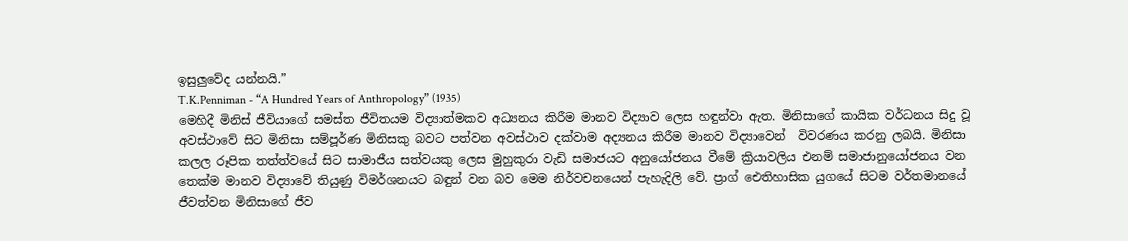ඉසුලුවේද යන්නයි.”
T.K.Penniman - “A Hundred Years of Anthropology” (1935)
මෙහිදී මිනිස් ජීවියාගේ සමස්ත ජීවිතයම විද්‍යාත්මකව අධ්‍යනය කිරීම මානව විද්‍යාව ලෙස හඳුන්වා ඇත. මිනිසාගේ කායික වර්ධනය සිදු වූ අවස්ථාවේ සිට මිනිසා සම්පූර්ණ මිනිසකු බවට පත්වන අවස්ථාව දක්වාම අද්‍යනය කිරීම මානව විද්‍යාවෙන්  විවරණය කරනු ලබයි. මිනිසා කලල රූපික තත්ත්වයේ සිට සාමාජීය සත්වයකු ලෙස මුහුකුරා වැඩි සමාජයට අනුයෝජනය වීමේ ක්‍රියාවලිය එනම් සමාජානුයෝජනය වන තෙක්ම මානව විද්‍යාවේ තියුණු විමර්ශනයට බඳුන් වන බව මෙම නිර්වචනයෙන් පැහැදිලි වේ. ප්‍රාග් ඓතිහාසික යුගයේ සිටම වර්තමානයේ ජීවත්වන මිනිසාගේ ජීව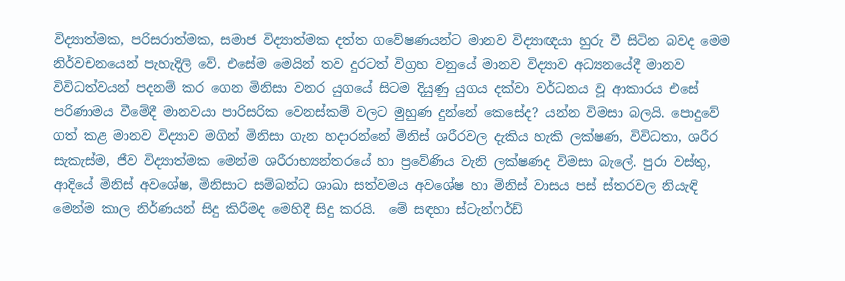විද්‍යාත්මක, පරිසරාත්මක, සමාජ විද්‍යාත්මක දත්ත ගවේෂණයන්ට මානව විද්‍යාඥයා හුරු වී සිටින බවද මෙම නිර්වචනයෙන් පැහැදිලි වේ. එසේම මෙයින් තව දුරටත් විග්‍රහ වනුයේ මානව විද්‍යාව අධ්‍යනයේදී මානව විවිධත්වයන් පදනම් කර ගෙන මිනිසා වනර යුගයේ සිටම දියුණු යුගය දක්වා වර්ධනය වූ ආකාරය එසේ පරිණාමය වීමේදී මානවයා පාරිසරික වෙනස්කම් වලට මුහුණ දුන්නේ කෙසේද? යන්න විමසා බලයි. පොදුවේ ගත් කළ මානව විද්‍යාව මගින් මිනිසා ගැන හදාරන්නේ මිනිස් ශරීරවල දැකිය හැකි ලක්ෂණ, විවිධතා, ශරීර සැකැස්ම, ජීව විද්‍යාත්මක මෙන්ම ශරීරාභ්‍යන්තරයේ හා ප්‍රවේණිය වැනි ලක්ෂණද විමසා බැලේ. පුරා වස්තු, ආදියේ මිනිස් අවශේෂ, මිනිසාට සම්බන්ධ ශාඛා සත්වමය අවශේෂ හා මිනිස් වාසය පස් ස්තරවල නියැඳි මෙන්ම කාල නිර්ණයන් සිදු කිරීමද මෙහිදී සිදු කරයි.  මේ සඳහා ස්ටැන්ෆර්ඩ්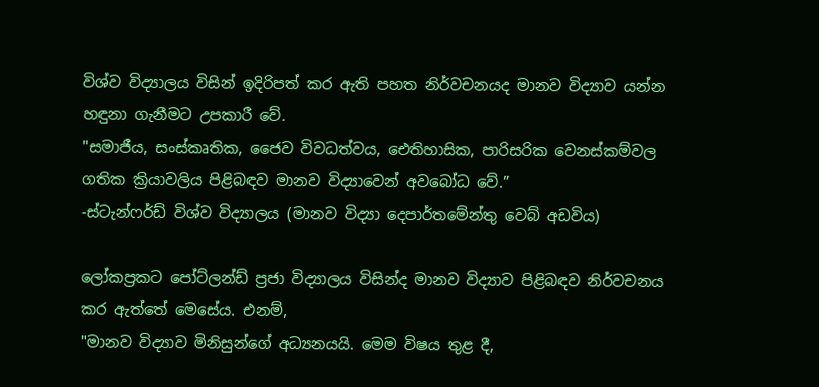විශ්ව විද්‍යාලය විසින් ඉදිරිපත් කර ඇති පහත නිර්වචනයද මානව විද්‍යාව යන්න හඳුනා ගැනීමට උපකාරී වේ.
"සමාජීය, සංස්කෘතික, ජෛව විවධත්වය, ඓතිහාසික, පාරිසරික වෙනස්කම්වල ගතික ක්‍රියාවලිය පිළිබඳව මානව විද්‍යාවෙන් අවබෝධ වේ.”
-ස්ටැන්ෆර්ඩ් විශ්ව විද්‍යාලය (මානව විද්‍යා දෙපාර්තමේන්තු වෙබ් අඩවිය)

ලෝකප්‍රකට පෝට්ලන්ඩ් ප්‍රජා විද්‍යාලය විසින්ද මානව විද්‍යාව පිළිබඳව නිර්වචනය කර ඇත්තේ මෙසේය. එනම්,
"මානව විද්‍යාව මිනිසුන්ගේ අධ්‍යනයයි. මෙම විෂය තුළ දී,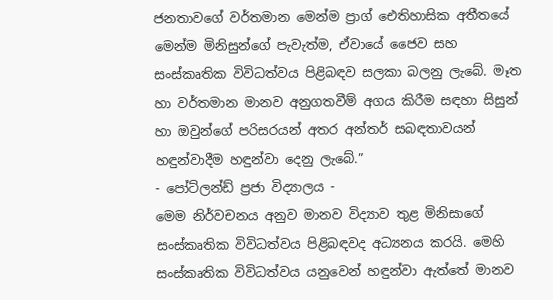ජනතාවගේ වර්තමාන මෙන්ම ප්‍රාග් ඓතිහාසික අතීතයේ මෙන්ම මිනිසුන්ගේ පැවැත්ම, ඒවායේ ජෛව සහ සංස්කෘතික විවිධත්වය පිළිබඳව සලකා බලනු ලැබේ. මෑත හා වර්තමාන මානව අනුගතවීම් අගය කිරීම සඳහා සිසුන් හා ඔවුන්ගේ පරිසරයන් අතර අන්තර් සබඳතාවයන් හඳුන්වාදීම හඳුන්වා දෙනු ලැබේ.”
- පෝට්ලන්ඩ් ප්‍රජා විද්‍යාලය -
මෙම නිර්වචනය අනුව මානව විද්‍යාව තුළ මිනිසාගේ සංස්කෘතික විවිධත්වය පිළිබඳවද අධ්‍යනය කරයි. මෙහි සංස්කෘතික විවිධත්වය යනුවෙන් හඳුන්වා ඇත්තේ මානව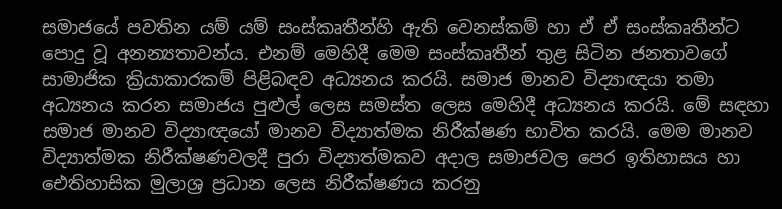සමාජයේ පවතින යම් යම් සංස්කෘතීන්හි ඇති වෙනස්කම් හා ඒ ඒ සංස්කෘතීන්ට පොදු වූ අනන්‍යතාවන්ය. එනම් මෙහිදී මෙම සංස්කෘතීන් තුළ සිටින ජනතාවගේ සාමාජික ක්‍රියාකාරකම් පිළිබඳව අධ්‍යනය කරයි. සමාජ මානව විද්‍යාඥයා තමා අධ්‍යනය කරන සමාජය පුළුල් ලෙස සමස්ත ලෙස මෙහිදී අධ්‍යනය කරයි. මේ සඳහා සමාජ මානව විද්‍යාඥයෝ මානව විද්‍යාත්මක නිරීක්ෂණ භාවිත කරයි. මෙම මානව විද්‍යාත්මක නිරීක්ෂණවලදී පුරා විද්‍යාත්මකව අදාල සමාජවල පෙර ඉතිහාසය හා ඓතිහාසික මුලාශ්‍ර ප්‍රධාන ලෙස නිරීක්ෂණය කරනු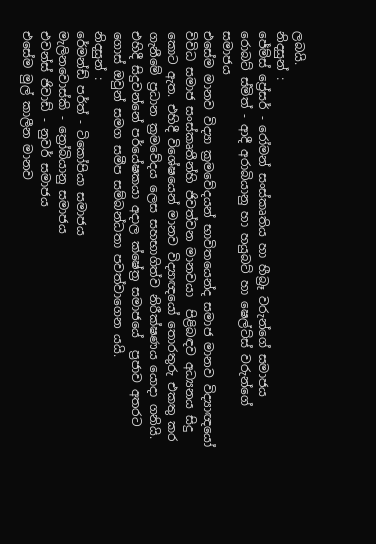ලබයි.
නිදසුන් :
ජේම්ස් ප්‍රේසර් - රෝමන් සංස්කෘතිය හා හීබ්‍රෑ වරුන්ගේ සමාජය
රොබට් ස්මිත් - ආදී අරාබියානු හා හයුබට් හා ෂෙල්ට්ස් වරුන්ගේ සමාජය
එසේම මානව විද්‍යා ක්‍රමවේදයන් භාවිතයෙන්ද සමාජ මානව විද්‍යාඥයෝ විවිධ සමාජ සංස්කෘතීන්හි ජිවත්වන මානවයා  පිළිබඳව අධ්‍යනය සිදු කොට ඇත. එහිදී විශේෂයෙන් මානව විද්‍යාඥයෝ තොරතුරු එකතු කර ගැනීමේ ප්‍රධාන ක්‍රමවේදය ලෙස සහභාගිත්ව නිරීක්ෂණය යොදා ගනියි. එහිදී සිදුවන්නේ පර්යේෂකයා අදාල ක්ෂේත්‍ර සමාජයේ  ප්‍රජාව අතරට ගොස් ඔවුන් සමග සමීප සම්බන්ධතා පවත්වාගෙන යයි.
නිදසුන් :
රේමන්ඩ් පර්ත් - ටිකෝපියා සමාජය
මැලිනවොස්කි - ත්‍රෝබියානු සමාජය
එවන්ස් ජිවාඩ් - නුවර් සමාජය
එසේම මුල් කාලීන මානව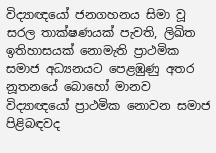විද්‍යාඥයෝ ජනගහනය සිමා වූ සරල තාක්ෂණයක් පැවති, ලිඛිත ඉතිහාසයක් නොමැති ප්‍රාථමික සමාජ අධ්‍යනයට පෙළඹුණු අතර නූතනයේ බොහෝ මානව විද්‍යාඥයෝ ප්‍රාථමික නොවන සමාජ පිළිබඳවද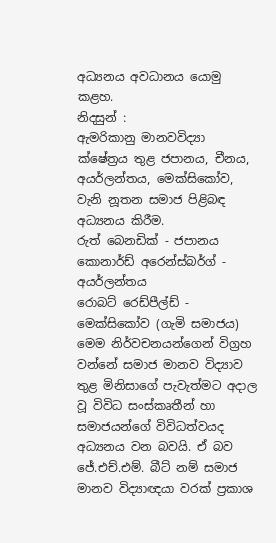අධ්‍යනය අවධානය යොමු කළහ.
නිදසුන් :
ඇමරිකානු මානවවිද්‍යා ක්ෂේත්‍රය තුළ ජපානය, චීනය, අයර්ලන්තය, මෙක්සිකෝව,                                         වැනි නූතන සමාජ පිළිබඳ අධ්‍යනය කිරීම.
රුත් බෙනඩික් - ජපානය
කොනාර්ඩ් අරෙන්ස්බර්ග් - අයර්ලන්තය
රොබට් රෙඩ්පීල්ඩ් - මෙක්සිකෝව (ගැමි සමාජය)
මෙම නිර්වචනයන්ගෙන් විග්‍රහ වන්නේ සමාජ මානව විද්‍යාව තුළ මිනිසාගේ පැවැත්මට අදාල වූ විවිධ සංස්කෘතීන් හා සමාජයන්ගේ විවිධත්වයද අධ්‍යනය වන බවයි. ඒ බව
ජේ.එච්.එම්. බීට් නම් සමාජ මානව විද්‍යාඥයා වරක් ප්‍රකාශ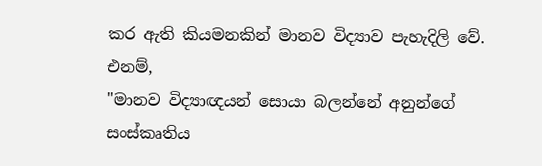කර ඇති කියමනකින් මානව විද්‍යාව පැහැදිලි වේ. එනම්,
"මානව විද්‍යාඥයන් සොයා බලන්නේ අනුන්ගේ සංස්කෘතිය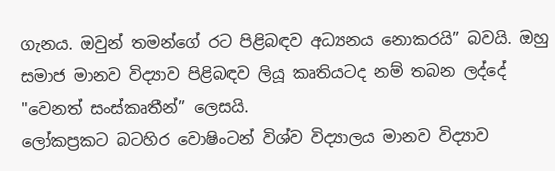ගැනය. ඔවුන් තමන්ගේ රට පිළිබඳව අධ්‍යනය නොකරයි” බවයි. ඔහු සමාජ මානව විද්‍යාව පිළිබඳව ලියූ කෘතියටද නම් තබන ලද්දේ "වෙනත් සංස්කෘතීන්” ලෙසයි.
ලෝකප්‍රකට බටහිර වොෂිංටන් විශ්ව විද්‍යාලය මානව විද්‍යාව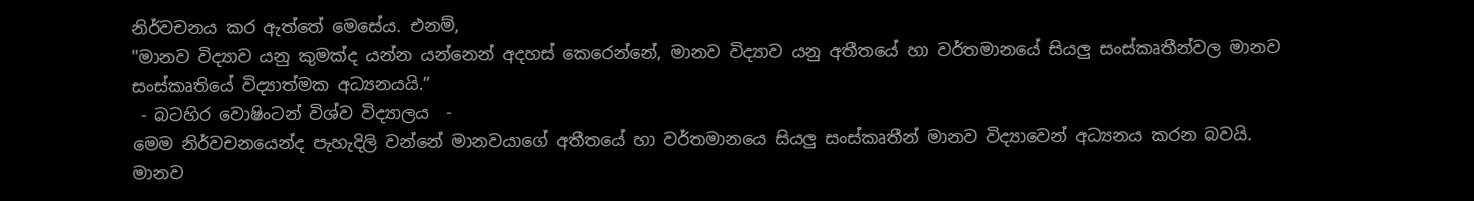නිර්වචනය කර ඇත්තේ මෙසේය. එනම්,
"මානව විද්‍යාව යනු කුමක්ද යන්න යන්නෙන් අදහස් කෙරෙන්නේ, මානව විද්‍යාව යනු අතීතයේ හා වර්තමානයේ සියලු සංස්කෘතීන්වල මානව සංස්කෘතියේ විද්‍යාත්මක අධ්‍යනයයි.”
 - බටහිර වොෂිංටන් විශ්ව විද්‍යාලය  -
මෙම නිර්වචනයෙන්ද පැහැදිලි වන්නේ මානවයාගේ අතීතයේ හා වර්තමානයෙ සියලු සංස්කෘතීන් මානව විද්‍යාවෙන් අධ්‍යනය කරන බවයි.
මානව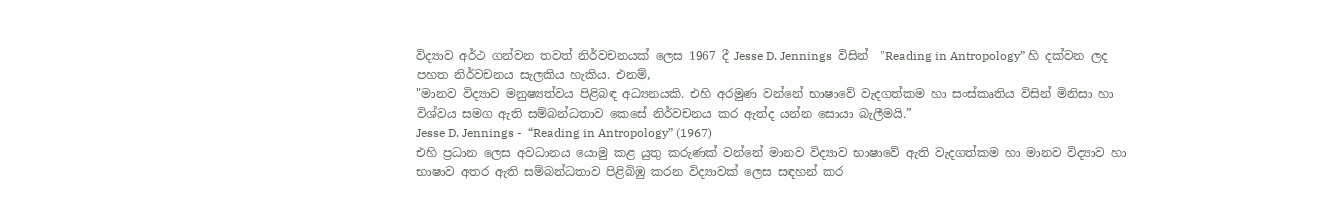විද්‍යාව අර්ථ ගන්වන තවත් නිර්වචනයක් ලෙස 1967 දී Jesse D. Jennings  විසින්  "Reading in Antropology” හි දක්වන ලද පහත නිර්වචනය සැලකිය හැකිය. එනම්,
"මානව විද්‍යාව මනුෂ්‍යත්වය පිළිබඳ අධ්‍යනයකි. එහි අරමුණ වන්නේ භාෂාවේ වැදගත්කම හා සංස්කෘතිය විසින් මිනිසා හා විශ්වය සමග ඇති සම්බන්ධතාව කෙසේ නිර්වචනය කර ඇත්ද යන්න සොයා බැලීමයි.”
Jesse D. Jennings -  “Reading in Antropology” (1967)
එහි ප්‍රධාන ලෙස අවධානය යොමු කළ යුතු කරුණක් වන්නේ මානව විද්‍යාව භාෂාවේ ඇති වැදගත්කම හා මානව විද්‍යාව හා භාෂාව අතර ඇති සම්බන්ධතාව පිළිබිඹු කරන විද්‍යාවක් ලෙස සඳහන් කර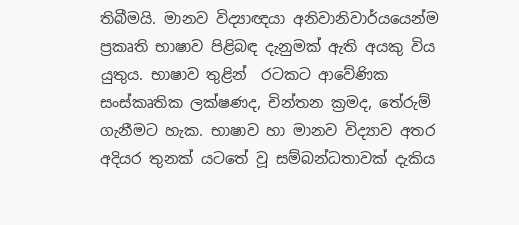තිබීමයි. මානව විද්‍යාඥයා අනිවානිවාර්යයෙන්ම ප්‍රකෘති භාෂාව පිළිබඳ දැනුමක් ඇති අයකු විය යුතුය. භාෂාව තුළින්  රටකට ආවේණික සංස්කෘතික ලක්ෂණද, චින්තන ක්‍රමද, තේරුම් ගැනීමට හැක. භාෂාව හා මානව විද්‍යාව අතර අදියර තුනක් යටතේ වූ සම්බන්ධතාවක් දැකිය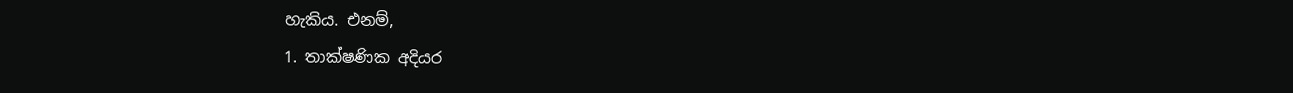හැකිය. එනම්,
1. තාක්ෂණික අදියර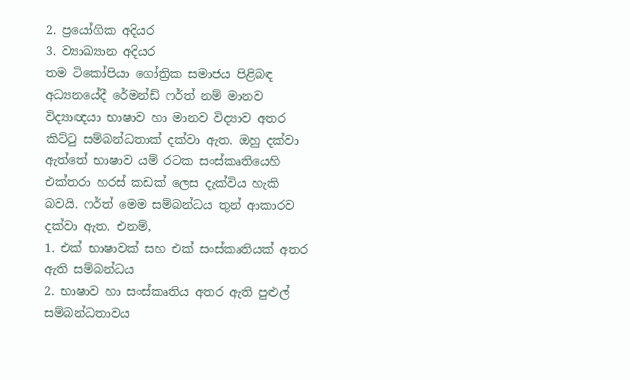2. ප්‍රයෝගික අදියර
3. ව්‍යාඛ්‍යාන අදියර
තම ටිකෝපියා ගෝත්‍රික සමාජය පිළිබඳ අධ්‍යනයේදී රේමන්ඩ් ෆර්ත් නම් මානව විද්‍යාඥයා භාෂාව හා මානව විද්‍යාව අතර  කිට්ටු සම්බන්ධතාක් දක්වා ඇත. ඔහු දක්වා ඇත්තේ භාෂාව යම් රටක සංස්කෘතියෙහි එක්තරා හරස් කඩක් ලෙස දැක්විය හැකි බවයි. ෆර්ත් මෙම සම්බන්ධය තුන් ආකාරව දක්වා ඇත. එනම්,
1. එක් භාෂාවක් සහ එක් සංස්කෘතියක් අතර ඇති සම්බන්ධය
2. භාෂාව හා සංස්කෘතිය අතර ඇති පුළුල් සම්බන්ධතාවය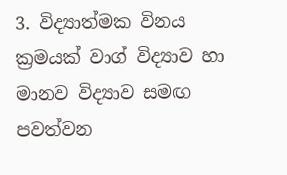3. විද්‍යාත්මක විනය ක්‍රමයක් වාග් විද්‍යාව හා මානව විද්‍යාව සමඟ පවත්වන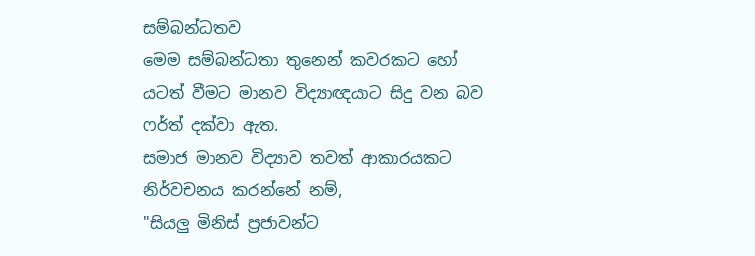සම්බන්ධතව
මෙම සම්බන්ධතා තුනෙන් කවරකට හෝ යටත් වීමට මානව විද්‍යාඥයාට සිදු වන බව ෆර්ත් දක්වා ඇත.
සමාජ මානව විද්‍යාව තවත් ආකාරයකට නිර්වචනය කරන්නේ නම්,
"සියලු මිනිස් ප්‍රජාවන්ට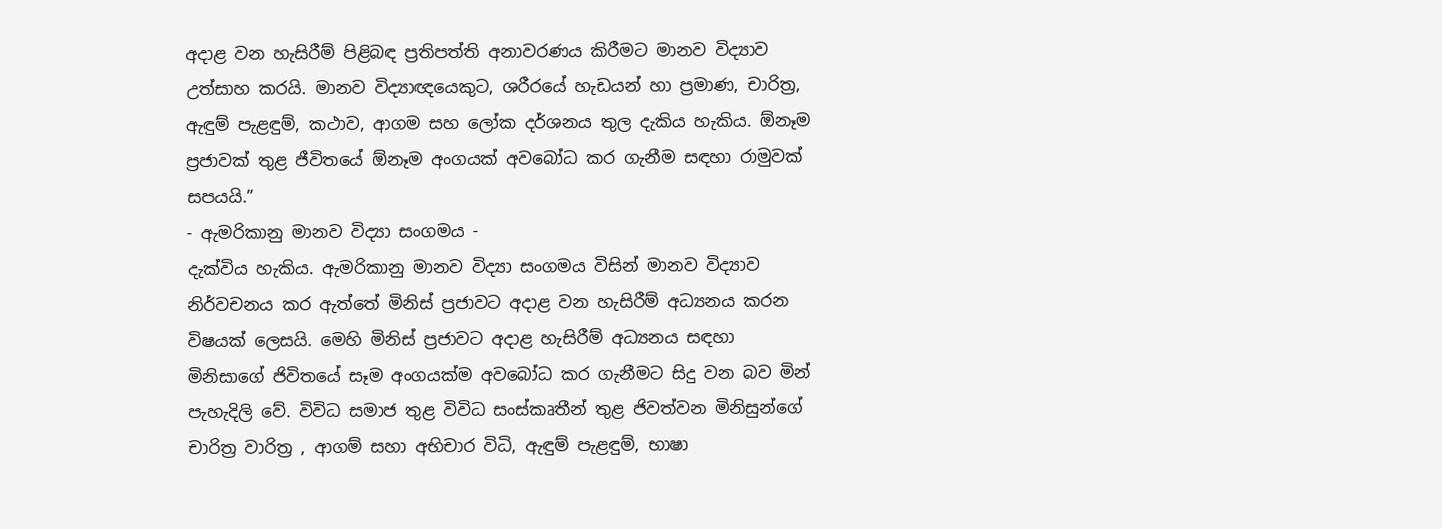අදාළ වන හැසිරීම් පිළිබඳ ප්‍රතිපත්ති අනාවරණය කිරීමට මානව විද්‍යාව උත්සාහ කරයි. මානව විද්‍යාඥයෙකුට, ශරීරයේ හැඩයන් හා ප්‍රමාණ, චාරිත්‍ර, ඇඳුම් පැළඳුම්, කථාව, ආගම සහ ලෝක දර්ශනය තුල දැකිය හැකිය. ඕනෑම ප්‍රජාවක් තුළ ජීවිතයේ ඕනෑම අංගයක් අවබෝධ කර ගැනීම සඳහා රාමුවක් සපයයි.”
- ඇමරිකානු මානව විද්‍යා සංගමය -
දැක්විය හැකිය. ඇමරිකානු මානව විද්‍යා සංගමය විසින් මානව විද්‍යාව නිර්වචනය කර ඇත්තේ මිනිස් ප්‍රජාවට අදාළ වන හැසිරීම් අධ්‍යනය කරන විෂයක් ලෙසයි. මෙහි මිනිස් ප්‍රජාවට අදාළ හැසිරීම් අධ්‍යනය සඳහා මිනිසාගේ ජිවිතයේ සෑම අංගයක්ම අවබෝධ කර ගැනීමට සිදු වන බව මින් පැහැදිලි වේ. විවිධ සමාජ තුළ විවිධ සංස්කෘතීන් තුළ ජිවත්වන මිනිසුන්ගේ චාරිත්‍ර වාරිත්‍ර , ආගම් සහා අභිචාර විධි, ඇඳුම් පැළඳුම්, භාෂා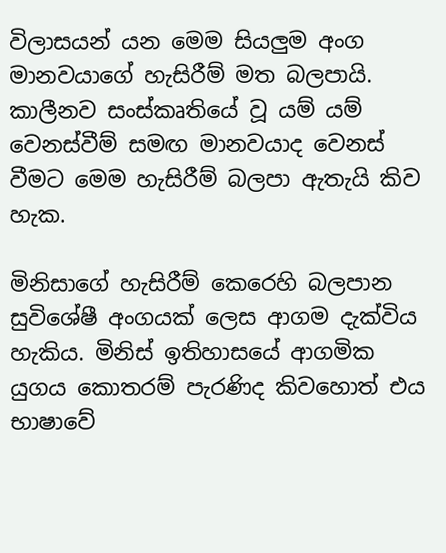විලාසයන් යන මෙම සියලුම අංග මානවයාගේ හැසිරීම් මත බලපායි. කාලීනව සංස්කෘතියේ වූ යම් යම් වෙනස්වීම් සමඟ මානවයාද වෙනස් වීමට මෙම හැසිරීම් බලපා ඇතැයි කිව හැක.

මිනිසාගේ හැසිරීම් කෙරෙහි බලපාන සුවිශේෂී අංගයක් ලෙස ආගම දැක්විය හැකිය. මිනිස් ඉතිහාසයේ ආගමික යුගය කොතරම් පැරණිද කිවහොත් එය භාෂාවේ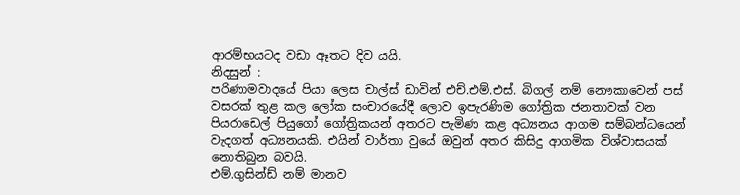ආරම්භයටද වඩා ඈතට දිව යයි.
නිදසුන් :
පරිණාමවාදයේ පියා ලෙස චාල්ස් ඩාවින් එච්.එම්.එස්. බිගල් නම් නෞකාවෙන් පස් වසරක් තුළ කල ලෝක සංචාරයේදී ලොව ඉපැරණිම ගෝත්‍රික ජනතාවක් වන පියරාඩෙල් පියුගෝ ගෝත්‍රිකයන් අතරට පැමිණ කළ අධ්‍යනය ආගම සම්බන්ධයෙන් වැදගත් අධ්‍යනයකි. එයින් වාර්තා වුයේ ඔවුන් අතර කිසිදු ආගමික විශ්වාසයක් නොතිබුන බවයි.
එම්.ගුසින්ඩ් නම් මානව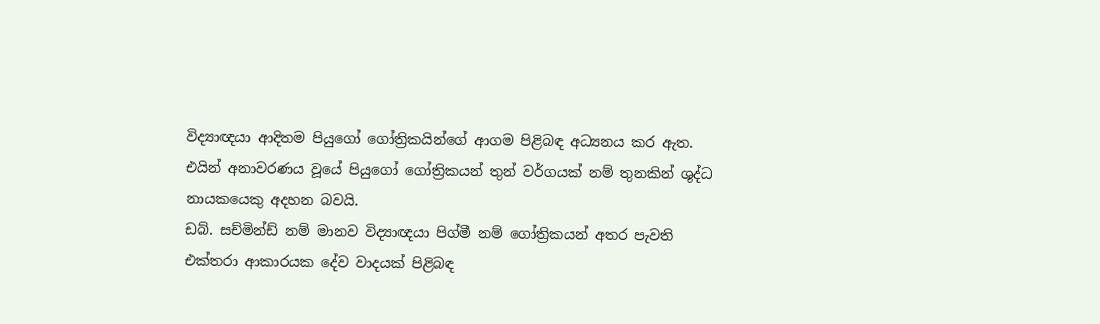විද්‍යාඥයා ආදිතම පියුගෝ ගෝත්‍රිකයින්ගේ ආගම පිළිබඳ අධ්‍යනය කර ඇත. එයින් අනාවරණය වූයේ පියුගෝ ගෝත්‍රිකයන් තුන් වර්ගයක් නම් තුනකින් ශුද්ධ නායකයෙකු අදහන බවයි.
ඩබ්. සච්මින්ඩ් නම් මානව විද්‍යාඥයා පිග්මී නම් ගෝත්‍රිකයන් අතර පැවති එක්තරා ආකාරයක දේව වාදයක් පිළිබඳ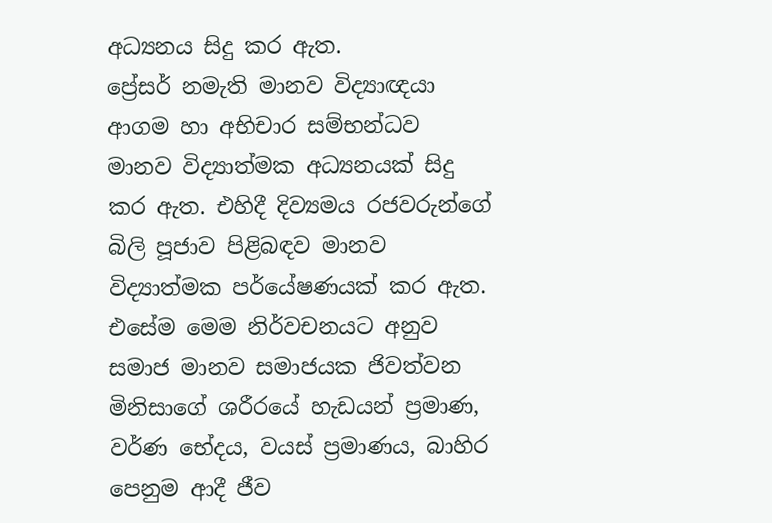අධ්‍යනය සිදු කර ඇත.
ප්‍රේසර් නමැති මානව විද්‍යාඥයා ආගම හා අභිචාර සම්භන්ධව මානව විද්‍යාත්මක අධ්‍යනයක් සිදු කර ඇත. එහිදී දිව්‍යමය රජවරුන්ගේ බිලි පූජාව පිළිබඳව මානව විද්‍යාත්මක පර්යේෂණයක් කර ඇත.
එසේම මෙම නිර්වචනයට අනුව සමාජ මානව සමාජයක ජිවත්වන මිනිසාගේ ශරීරයේ හැඩයන් ප්‍රමාණ, වර්ණ භේදය, වයස් ප්‍රමාණය, බාහිර පෙනුම ආදී ජීව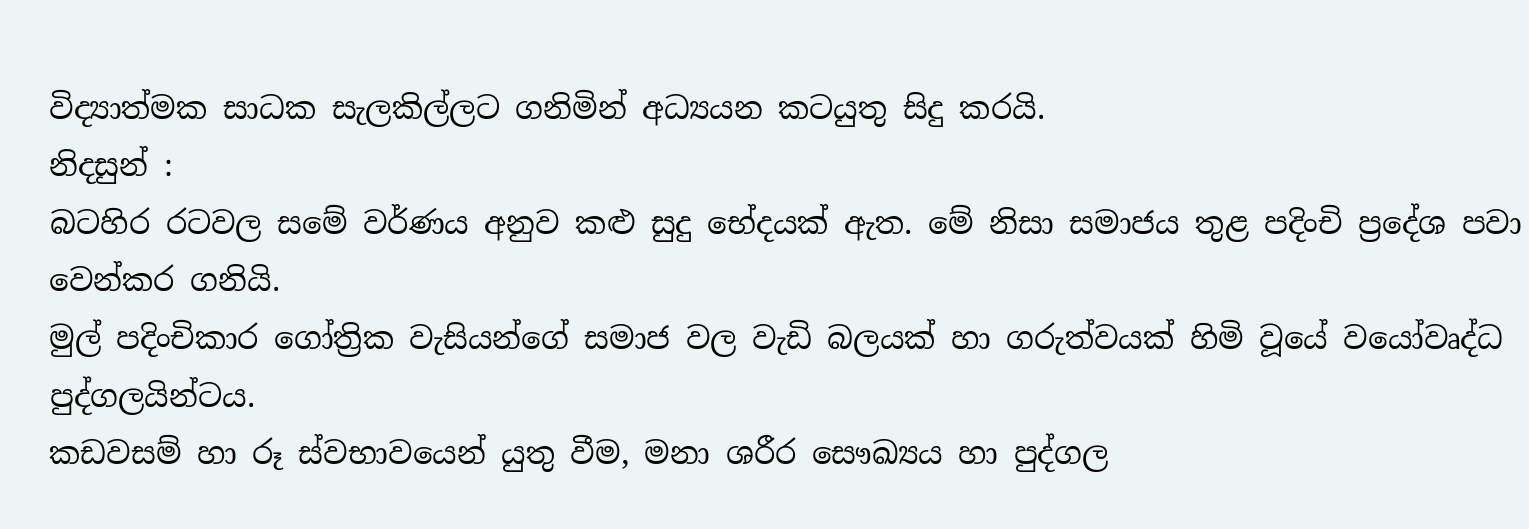විද්‍යාත්මක සාධක සැලකිල්ලට ගනිමින් අධ්‍යයන කටයුතු සිදු කරයි.
නිදසුන් :
බටහිර රටවල සමේ වර්ණය අනුව කළු සුදු භේදයක් ඇත. මේ නිසා සමාජය තුළ පදිංචි ප්‍රදේශ පවා වෙන්කර ගනියි.
මුල් පදිංචිකාර ගෝත්‍රික වැසියන්ගේ සමාජ වල වැඩි බලයක් හා ගරුත්වයක් හිමි වූයේ වයෝවෘද්ධ  පුද්ගලයින්ටය.
කඩවසම් හා රූ ස්වභාවයෙන් යුතු වීම, මනා ශරීර සෞඛ්‍යය හා පුද්ගල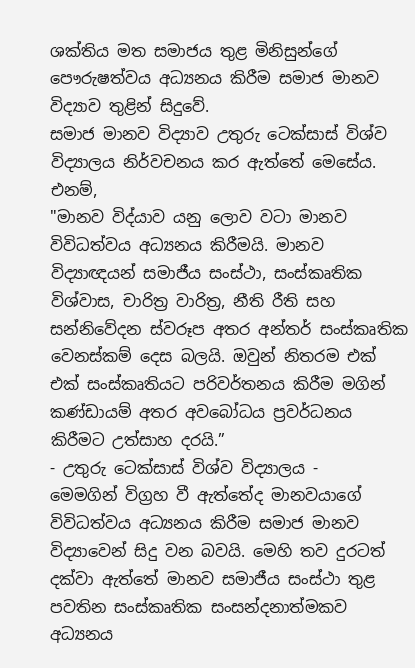ශක්තිය මත සමාජය තුළ මිනිසුන්ගේ පෞරුෂත්වය අධ්‍යනය කිරීම සමාජ මානව විද්‍යාව තුළින් සිදුවේ.
සමාජ මානව විද්‍යාව උතුරු ටෙක්සාස් විශ්ව විද්‍යාලය නිර්වචනය කර ඇත්තේ මෙසේය. එනම්,
"මානව විද්යාව යනු ලොව වටා මානව විවිධත්වය අධ්‍යනය කිරීමයි. මානව විද්‍යාඥයන් සමාජීය සංස්ථා, සංස්කෘතික විශ්වාස, චාරිත්‍ර වාරිත්‍ර, නීති රීති සහ සන්නිවේදන ස්වරූප අතර අන්තර් සංස්කෘතික වෙනස්කම් දෙස බලයි. ඔවුන් නිතරම එක් එක් සංස්කෘතියට පරිවර්තනය කිරීම මගින් කණ්ඩායම් අතර අවබෝධය ප්‍රවර්ධනය කිරීමට උත්සාහ දරයි.”
- උතුරු ටෙක්සාස් විශ්ව විද්‍යාලය -
මෙමගින් විග්‍රහ වී ඇත්තේද මානවයාගේ විවිධත්වය අධ්‍යනය කිරීම සමාජ මානව විද්‍යාවෙන් සිදු වන බවයි. මෙහි තව දුරටත් දක්වා ඇත්තේ මානව සමාජීය සංස්ථා තුළ පවතින සංස්කෘතික සංසන්දනාත්මකව අධ්‍යනය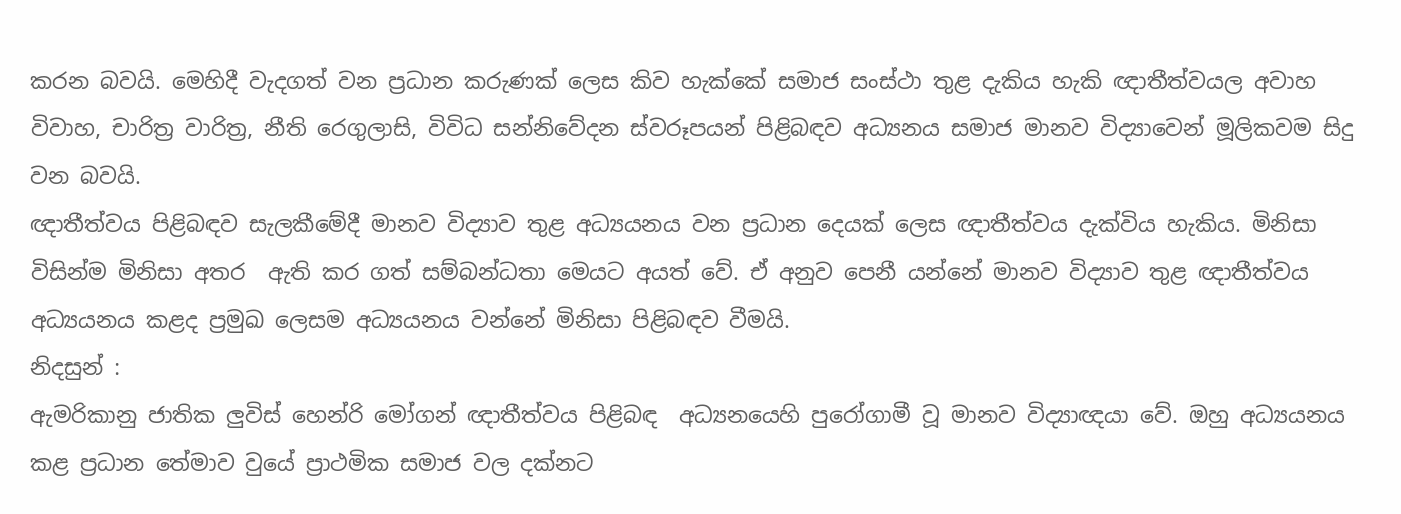කරන බවයි. මෙහිදී වැදගත් වන ප්‍රධාන කරුණක් ලෙස කිව හැක්කේ සමාජ සංස්ථා තුළ දැකිය හැකි ඥාතීත්වයල අවාහ විවාහ, චාරිත්‍ර වාරිත්‍ර, නීති රෙගුලාසි, විවිධ සන්නිවේදන ස්වරූපයන් පිළිබඳව අධ්‍යනය සමාජ මානව විද්‍යාවෙන් මූලිකවම සිදු වන බවයි.
ඥාතීත්වය පිළිබඳව සැලකීමේදී මානව විද්‍යාව තුළ අධ්‍යයනය වන ප්‍රධාන දෙයක් ලෙස ඥාතීත්වය දැක්විය හැකිය. මිනිසා විසින්ම මිනිසා අතර  ඇති කර ගත් සම්බන්ධතා මෙයට අයත් වේ. ඒ අනුව පෙනී යන්නේ මානව විද්‍යාව තුළ ඥාතීත්වය අධ්‍යයනය කළද ප්‍රමුඛ ලෙසම අධ්‍යයනය වන්නේ මිනිසා පිළිබඳව වීමයි.
නිදසුන් :
ඇමරිකානු ජාතික ලුවිස් හෙන්රි මෝගන් ඥාතීත්වය පිළිබඳ  අධ්‍යනයෙහි පුරෝගාමී වූ මානව විද්‍යාඥයා වේ. ඔහු අධ්‍යයනය කළ ප්‍රධාන තේමාව වුයේ ප්‍රාථමික සමාජ වල දක්නට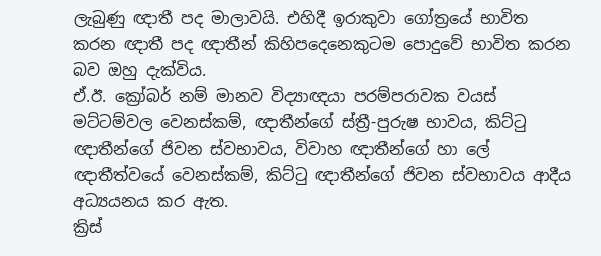ලැබුණු ඥාතී පද මාලාවයි. එහිදී ඉරාකුවා ගෝත්‍රයේ භාවිත කරන ඥාතී පද ඥාතීන් කිහිපදෙනෙකුටම පොදුවේ භාවිත කරන බව ඔහු දැක්විය.
ඒ.ඊ. ක්‍රෝබර් නම් මානව විද්‍යාඥයා පරම්පරාවක වයස් මට්ටම්වල වෙනස්කම්, ඥාතීන්ගේ ස්ත්‍රී-පුරුෂ භාවය, කිට්ටු ඥාතීන්ගේ ජිවන ස්වභාවය, විවාහ ඥාතීන්ගේ හා ලේ ඥාතීත්වයේ වෙනස්කම්, කිට්ටු ඥාතීන්ගේ ජිවන ස්වභාවය ආදීය අධ්‍යයනය කර ඇත.
ක්‍රිස්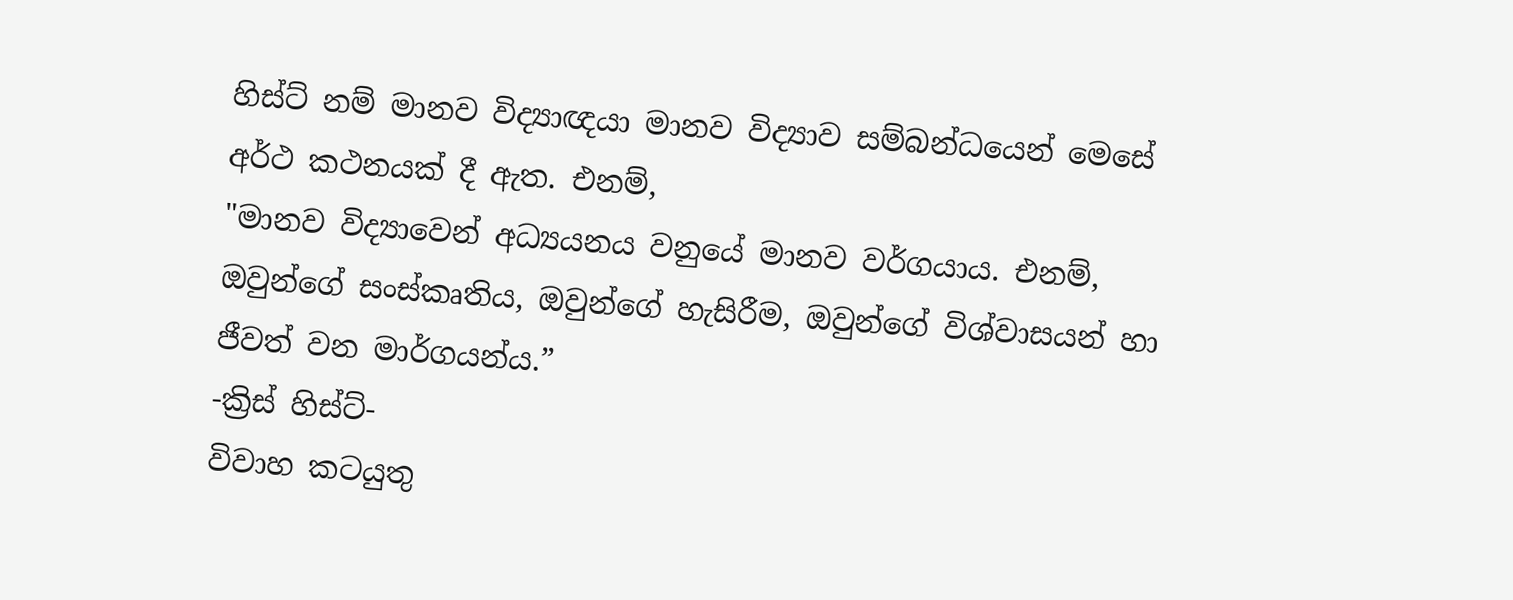හිස්ට් නම් මානව විද්‍යාඥයා මානව විද්‍යාව සම්බන්ධයෙන් මෙසේ අර්ථ කථනයක් දී ඇත. එනම්,
"මානව විද්‍යාවෙන් අධ්‍යයනය වනුයේ මානව වර්ගයාය. එනම්, ඔවුන්ගේ සංස්කෘතිය, ඔවුන්ගේ හැසිරීම, ඔවුන්ගේ විශ්වාසයන් හා ජීවත් වන මාර්ගයන්ය.”
-ක්‍රිස් හිස්ට්-
විවාහ කටයුතු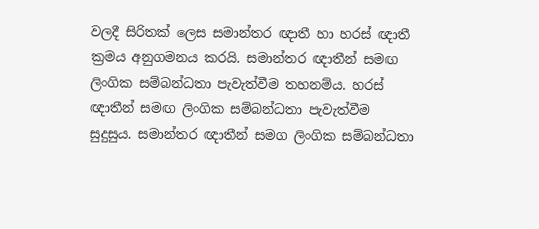වලදී සිරිතක් ලෙස සමාන්තර ඥාතී හා හරස් ඥාතී ක්‍රමය අනුගමනය කරයි. සමාන්තර ඥාතීන් සමඟ ලිංගික සම්බන්ධතා පැවැත්වීම තහනම්ය. හරස් ඥාතීන් සමඟ ලිංගික සම්බන්ධතා පැවැත්වීම සුදුසුය. සමාන්තර ඥාතීන් සමග ලිංගික සම්බන්ධතා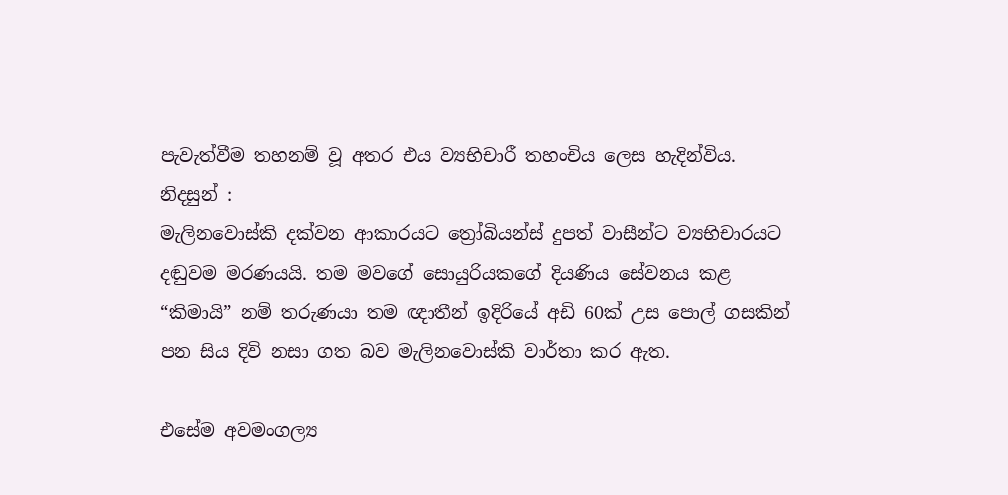පැවැත්වීම තහනම් වූ අතර එය ව්‍යභිචාරී තහංචිය ලෙස හැදින්විය.
නිදසුන් :
මැලිනවොස්කි දක්වන ආකාරයට ත්‍රෝබියන්ස් දුපත් වාසීන්ට ව්‍යභිචාරයට දඬුවම මරණයයි. තම මවගේ සොයුරියකගේ දියණිය සේවනය කළ “කිමායි” නම් තරුණයා තම ඥාතීන් ඉදිරියේ අඩි 60ක් උස පොල් ගසකින් පන සිය දිවි නසා ගත බව මැලිනවොස්කි වාර්තා කර ඇත.

එසේම අවමංගල්‍ය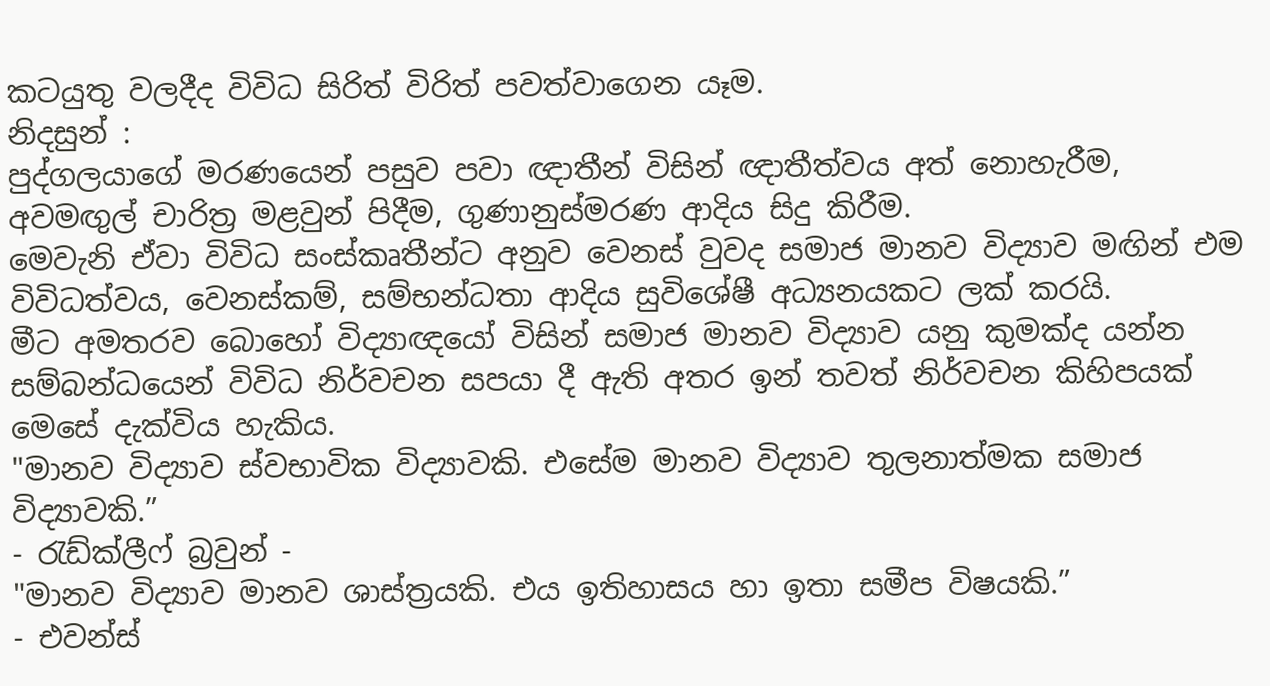කටයුතු වලදීද විවිධ සිරිත් විරිත් පවත්වාගෙන යෑම.
නිදසුන් :
පුද්ගලයාගේ මරණයෙන් පසුව පවා ඥාතීන් විසින් ඥාතීත්වය අත් නොහැරීම, අවමඟුල් චාරිත්‍ර මළවුන් පිදීම, ගුණානුස්මරණ ආදිය සිදු කිරීම.
මෙවැනි ඒවා විවිධ සංස්කෘතීන්ට අනුව වෙනස් වුවද සමාජ මානව විද්‍යාව මඟින් එම විවිධත්වය, වෙනස්කම්, සම්භන්ධතා ආදිය සුවිශේෂී අධ්‍යනයකට ලක් කරයි.
මීට අමතරව බොහෝ විද්‍යාඥයෝ විසින් සමාජ මානව විද්‍යාව යනු කුමක්ද යන්න සම්බන්ධයෙන් විවිධ නිර්වචන සපයා දී ඇති අතර ඉන් තවත් නිර්වචන කිහිපයක් මෙසේ දැක්විය හැකිය.
"මානව විද්‍යාව ස්වභාවික විද්‍යාවකි. එසේම මානව විද්‍යාව තුලනාත්මක සමාජ විද්‍යාවකි.”
- රැඩ්ක්ලීෆ් බ්‍රවුන් -
"මානව විද්‍යාව මානව ශාස්ත්‍රයකි. එය ඉතිහාසය හා ඉතා සමීප විෂයකි.”
- එවන්ස්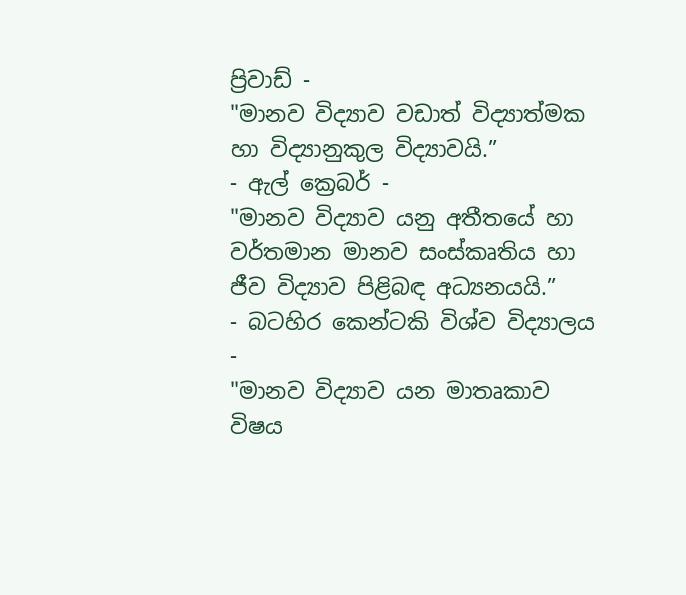ප්‍රිවාඩ් -
"මානව විද්‍යාව වඩාත් විද්‍යාත්මක හා විද්‍යානුකුල විද්‍යාවයි.”
- ඇල් ක්‍රෙබර් -
"මානව විද්‍යාව යනු අතීතයේ හා වර්තමාන මානව සංස්කෘතිය හා ජීව විද්‍යාව පිළිබඳ අධ්‍යනයයි.”
- බටහිර කෙන්ටකි විශ්ව විද්‍යාලය -
"මානව විද්‍යාව යන මාතෘකාව විෂය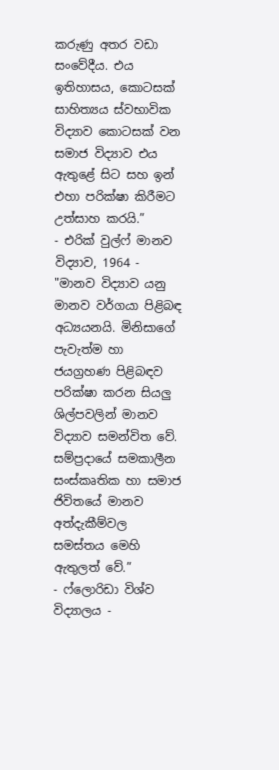කරුණු අතර වඩා සංවේදීය. එය ඉතිහාසය, කොටසක් සාහිත්‍යය ස්වභාවික විද්‍යාව කොටසක් වන සමාජ විද්‍යාව එය ඇතුළේ සිට සහ ඉන් එහා පරික්ෂා කිරීමට උත්සාහ කරයි.”
- එරික් වුල්ෆ් මානව විද්‍යාව, 1964 -
"මානව විද්‍යාව යනු මානව වර්ගයා පිළිබඳ අධ්‍යයනයි. මිනිසාගේ පැවැත්ම හා ජයග්‍රහණ පිළිබඳව පරික්ෂා කරන සියලු ශිල්පවලින් මානව විද්‍යාව සමන්විත වේ. සම්ප්‍රදායේ සමකාලීන සංස්කෘතික හා සමාජ ජිවිතයේ මානව අත්දැකීම්වල සමස්තය මෙහි ඇතුලත් වේ.”
- ෆ්ලොරිඩා විශ්ව විද්‍යාලය -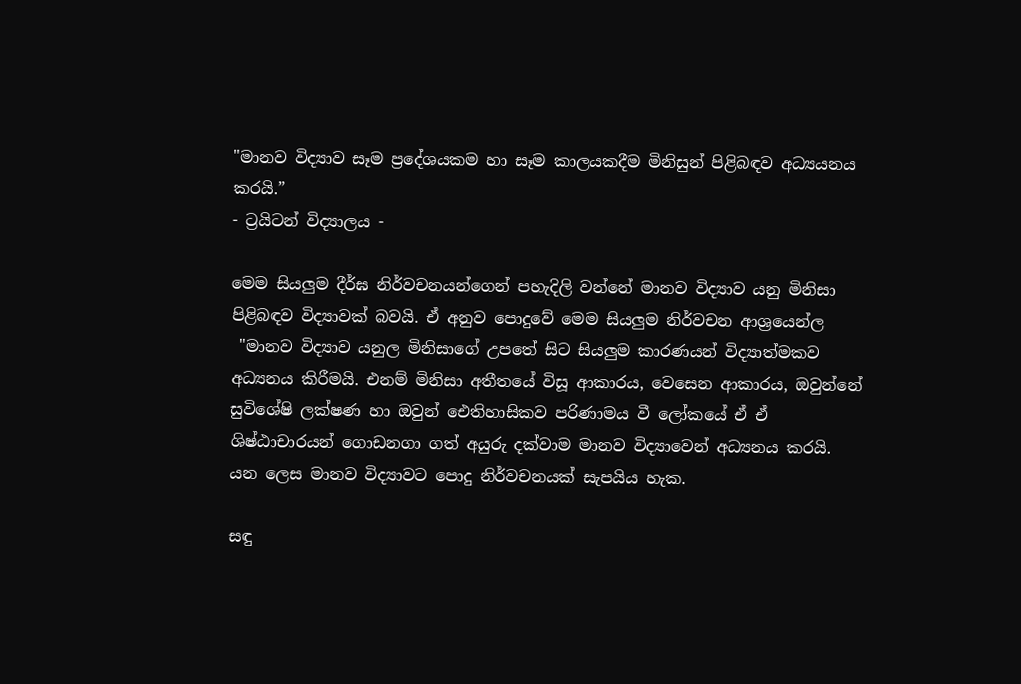"මානව විද්‍යාව සෑම ප්‍රදේශයකම හා සෑම කාලයකදීම මිනිසුන් පිළිබඳව අධ්‍යයනය කරයි.”
- ට්‍රයිටන් විද්‍යාලය -

මෙම සියලුම දීර්ඝ නිර්වචනයන්ගෙන් පහැදිලි වන්නේ මානව විද්‍යාව යනු මිනිසා පිළිබඳව විද්‍යාවක් බවයි. ඒ අනුව පොදුවේ මෙම සියලුම නිර්වචන ආශ්‍රයෙන්ල
 "මානව විද්‍යාව යනුල මිනිසාගේ උපතේ සිට සියලුම කාරණයන් විද්‍යාත්මකව අධ්‍යනය කිරීමයි. එනම් මිනිසා අතීතයේ විසූ ආකාරය, වෙසෙන ආකාරය, ඔවුන්නේ සුවිශේෂි ලක්ෂණ හා ඔවුන් ඓතිහාසිකව පරිණාමය වී ලෝකයේ ඒ ඒ ශිෂ්ඨාචාරයන් ගොඩනගා ගත් අයුරු දක්වාම මානව විද්‍යාවෙන් අධ්‍යනය කරයි.
යන ලෙස මානව විද්‍යාවට පොදු නිර්වචනයක් සැපයිය හැක.

සඳු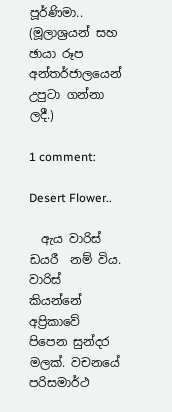පූර්ණිමා..
(මූලාශ්‍රයන් සහ ඡායා රූප අන්තර්ජාලයෙන් උපුටා ගන්නා ලදී.)

1 comment:

Desert Flower..

  ඇය වාරිස් ඩයරී  නම් විය. වාරිස්  කියන්නේ අප්‍රිකාවේ පිපෙන සුන්දර මලක්. වචනයේ පරිසමාර්ථ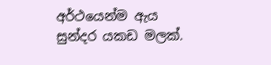අර්ථයෙන්ම ඇය සුන්දර යකඩ මලක්.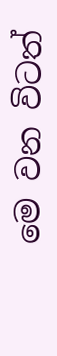මෙ වන විටත්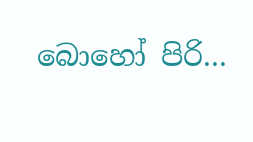බොහෝ පිරි...